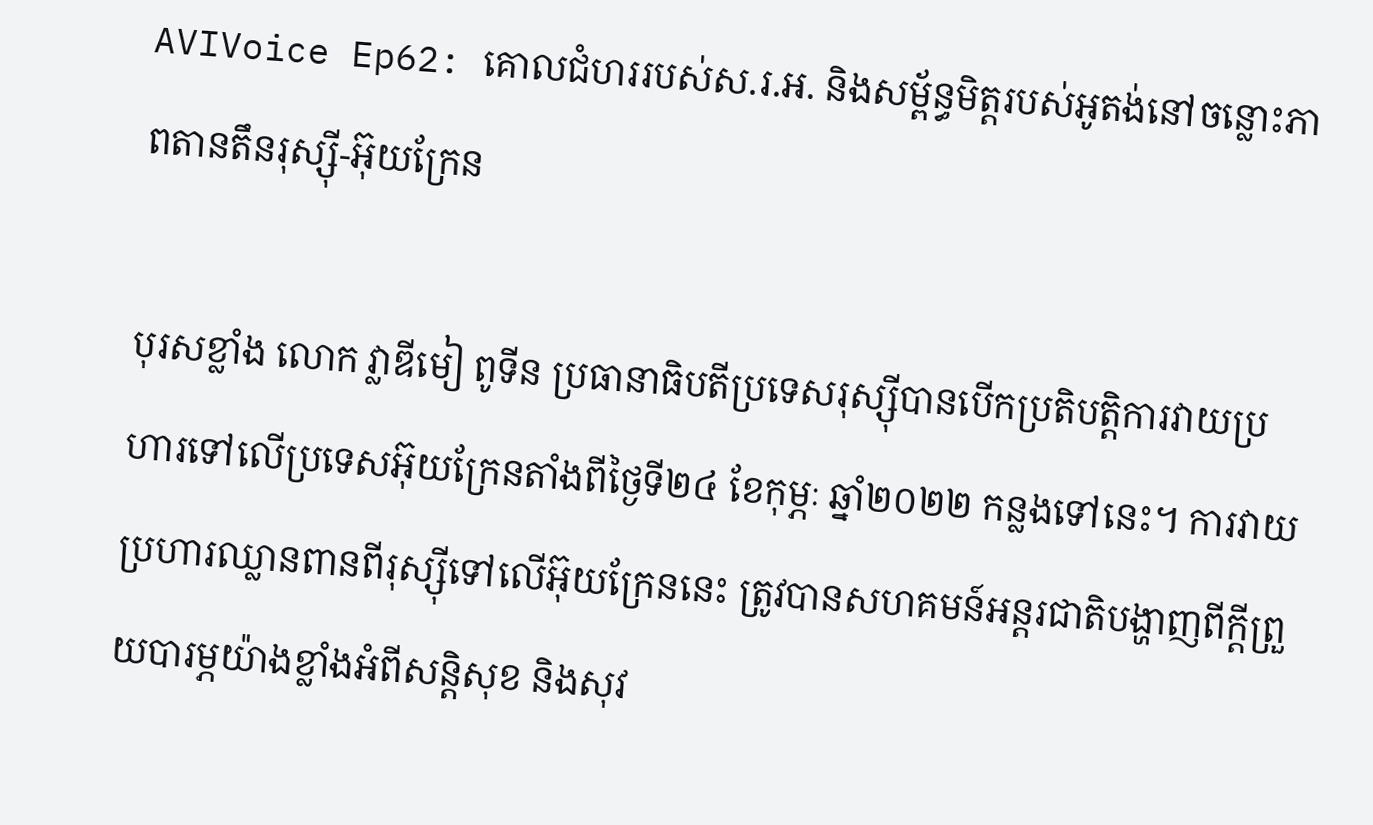AVIVoice Ep62: គោលជំហររបស់ស.រ.អ. និងសម្ព័ន្ធមិត្តរបស់អូតង់នៅចន្លោះភាពតានតឹនរុស្ស៊ី-អ៊ុយក្រែន

បុរសខ្លាំង លោក វ្លាឌីមៀ ពូទីន ប្រធានាធិបតីប្រទេសរុស្ស៊ីបានបើកប្រតិបត្តិការវាយប្រហារទៅលើប្រទេសអ៊ុយក្រែនតាំងពីថ្ងៃទី២៤ ខែកុម្ភៈ ឆ្នាំ២០២២ កន្លងទៅនេះ។ ការវាយប្រហារឈ្លានពានពីរុស្ស៊ីទៅលើអ៊ុយក្រែននេះ ត្រូវបានសហគមន៍អន្តរជាតិបង្ហាញពីក្ដីព្រួយបារម្ភយ៉ាងខ្លាំងអំពីសន្តិសុខ និងសុវ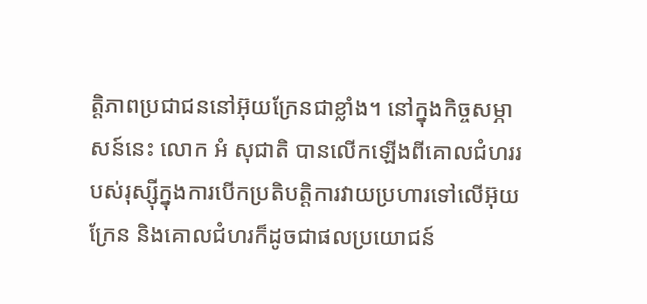ត្តិភាពប្រជាជននៅអ៊ុយក្រែនជាខ្លាំង។ នៅក្នុងកិច្ចសម្ភាសន៍នេះ លោក អំ សុជាតិ បានលើកឡើងពីគោលជំហររបស់រុស្ស៊ីក្នុងការបើកប្រតិបត្តិការវាយប្រហារទៅលើអ៊ុយក្រែន និងគោលជំហរក៏ដូចជាផលប្រយោជន៍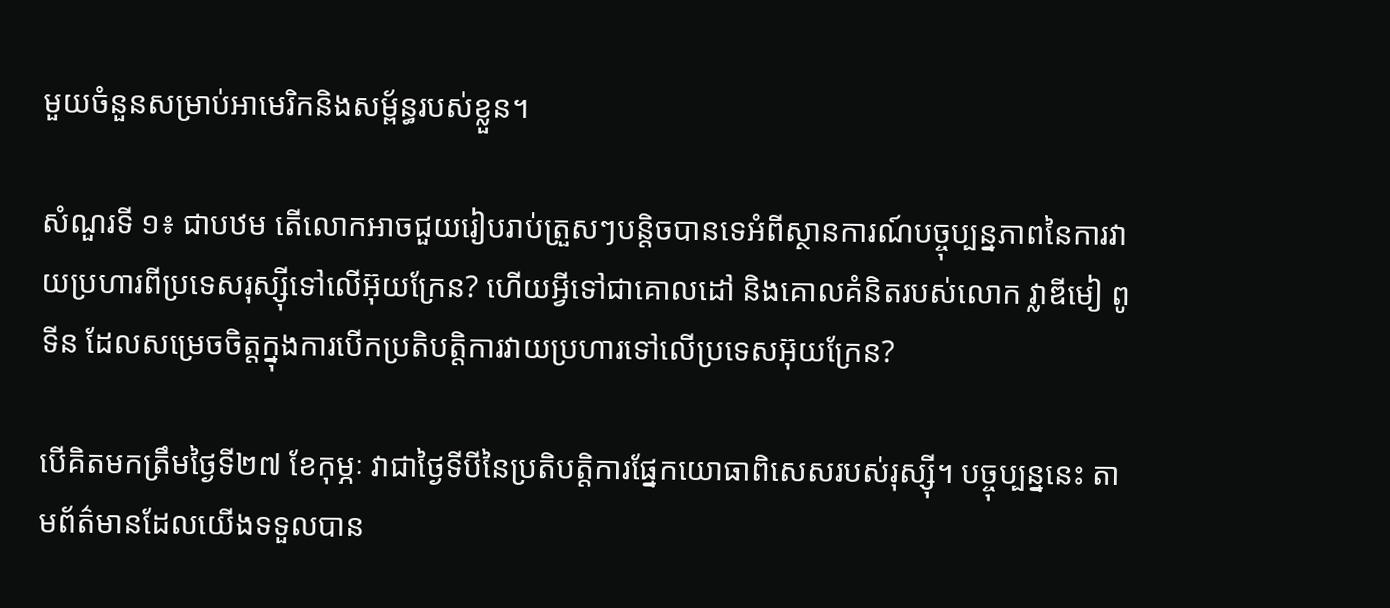មួយចំនួនសម្រាប់អាមេរិកនិងសម្ព័ន្ធរបស់ខ្លួន។

សំណួរទី ១៖ ជាបឋម តើលោកអាចជួយរៀបរាប់ត្រួសៗបន្តិចបានទេអំពីស្ថានការណ៍បច្ចុប្បន្នភាពនៃការវាយប្រហារពីប្រទេសរុស្ស៊ីទៅលើអ៊ុយក្រែន? ហើយអ្វីទៅជាគោលដៅ និងគោលគំនិតរបស់លោក វ្លាឌីមៀ ពូទីន ដែលសម្រេចចិត្តក្នុងការបើកប្រតិបត្តិការវាយប្រហារទៅលើប្រទេសអ៊ុយក្រែន?

បើគិតមកត្រឹមថ្ងៃទី២៧ ខែកុម្ភៈ វាជាថ្ងៃទីបីនៃប្រតិបត្តិការផ្នែកយោធាពិសេសរបស់រុស្ស៊ី។ បច្ចុប្បន្ននេះ តាមព័ត៌មានដែលយើងទទួលបាន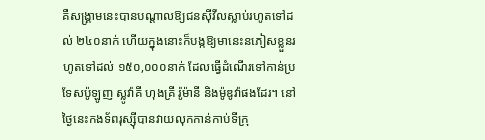គឺសង្រ្គាមនេះបានបណ្ដាលឱ្យជនស៊ីវីលស្លាប់រហូតទៅដល់ ២៤០នាក់ ហើយក្នុងនោះក៏បង្កឱ្យមានេះនភៀសខ្លួនរហូតទៅដល់ ១៥០,០០០នាក់ ដែលធ្វើដំណើរទៅកាន់ប្រទែសប៉ូឡូញ ស្លូវ៉ាគី ហុងគ្រី រ៉ូម៉ានី និងម៉ូឌូវ៉ាផងដែរ។ នៅថ្ងៃនេះកងទ័ពរុស្ស៊ីបានវាយលុកកាន់កាប់ទីក្រុ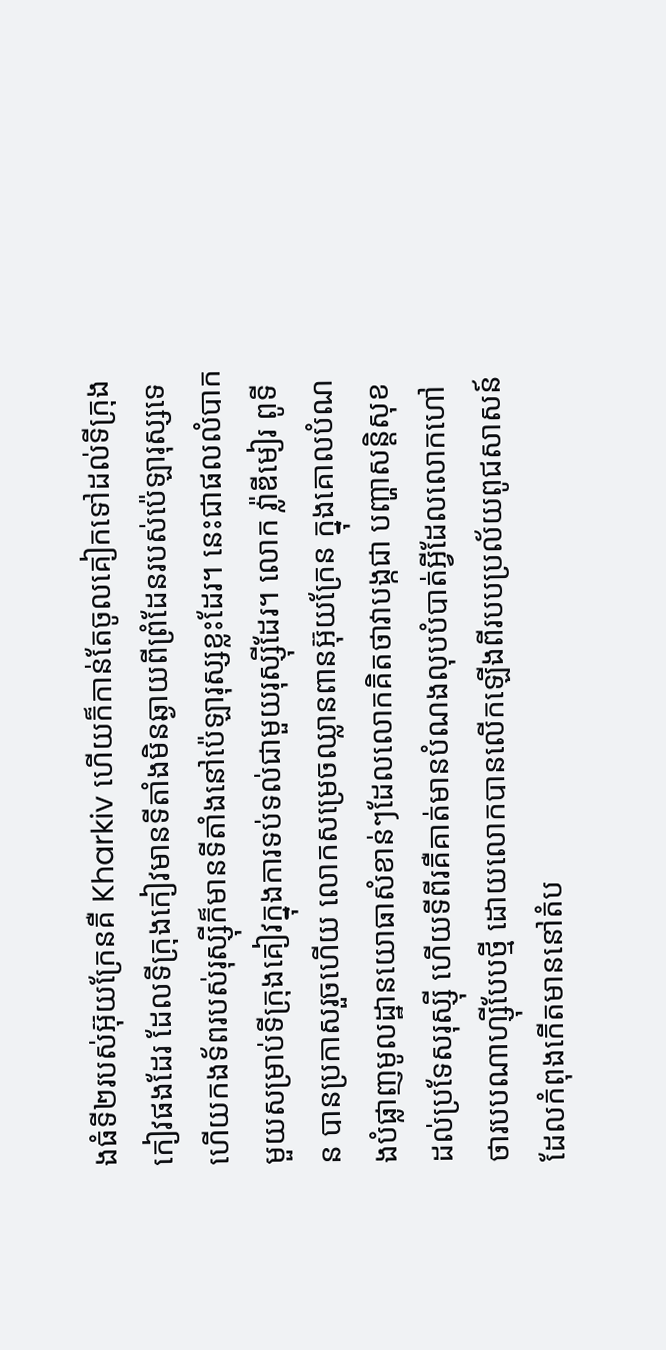ងធំទី២របស់អ៊ុយក្រែនគឺ Kharkiv ហើយក៏កាន់តែចូលគៀកទៅដល់ទីក្រុងកៀវផងដែរ ដែលទីក្រុងកៀវមានទីតាំងមិនឆ្ងាយពីព្រំដែនរបស់ប៉េឡារុស្សទេ ហើយកងទ័ពរបស់រុស្ស៊ីក៏មានទីតាំងនៅប៉េឡារុស្សខ្លះដែរ។ នេះជាផលលំបាកមួយសម្រាប់ទីក្រុងគៀវក្នុងការទប់ទល់ជាមួយរុស្ស៊ីដែរ។ លោក វ្ល៉ាឌីមៀរ ពូទីន បានប្រកាសរួចហើយ លោកសម្រេចឈ្លានពានអ៊ុយក្រែន ក្នុងគោលបំណងបំផ្លាញមូលដ្ឋានយោធាសំខាន់ៗដែលលោកគិតថាវាបង្កជា បញ្ហាសន្តិសុខដល់ប្រទែសរុស្ស៊ី ហើយទីពីរគឺគាត់មានបំណងលុបបំបាត់អ្វីដែលលោកហៅថារបបណាហ្ស៊ីបែបថ្មី ដោយលោកបានលើកឡើងពីរបបប្រល័យពូជសាសន៍ដែលកំពុងកើតមាននៅតំប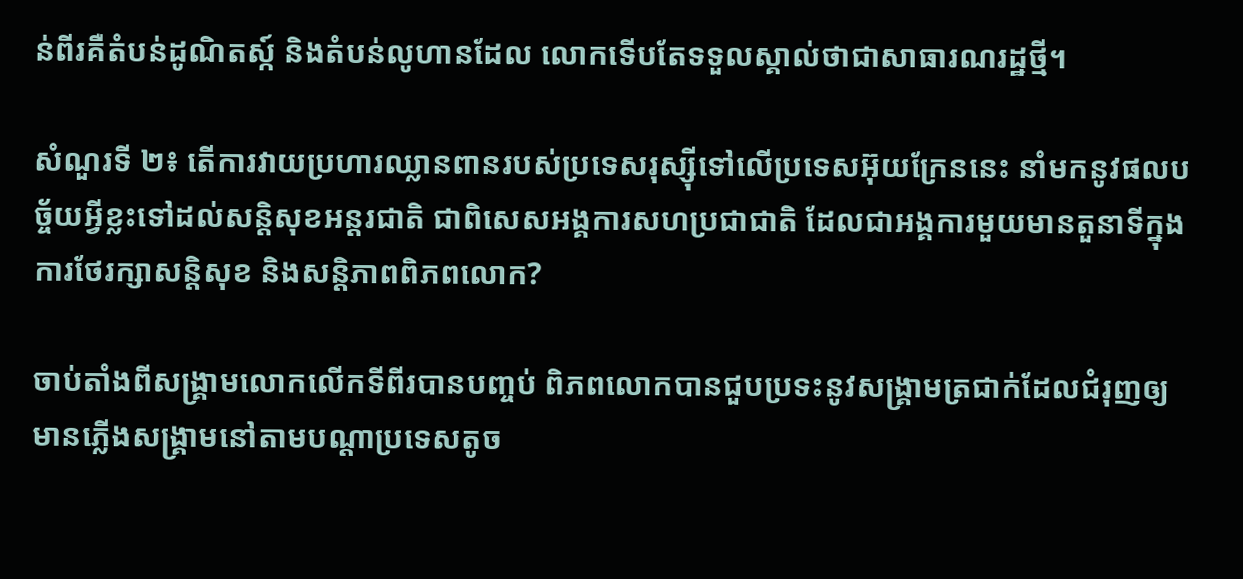ន់ពីរគឺតំបន់ដូណិតស្ក៍ និងតំបន់លូហានដែល លោកទើបតែទទួលស្គាល់ថាជាសាធារណរដ្ឋថ្មី។

សំណួរទី ២៖ តើការវាយប្រហារឈ្លានពានរបស់ប្រទេសរុស្ស៊ីទៅលើប្រទេសអ៊ុយក្រែននេះ នាំមកនូវផលបច្ច័យអ្វីខ្លះទៅដល់សន្តិសុខអន្តរជាតិ ជាពិសេសអង្គការសហប្រជាជាតិ ដែលជាអង្គការមួយមានតួនាទីក្នុងការថែរក្សាសន្តិសុខ និងសន្តិភាពពិភពលោក?

ចាប់តាំងពីសង្គ្រាមលោកលើកទីពីរបានបញ្ចប់ ពិភពលោកបានជួបប្រទះនូវសង្គ្រាមត្រជាក់ដែលជំរុញឲ្យមានភ្លើងសង្គ្រាមនៅតាមបណ្ដាប្រទេសតូច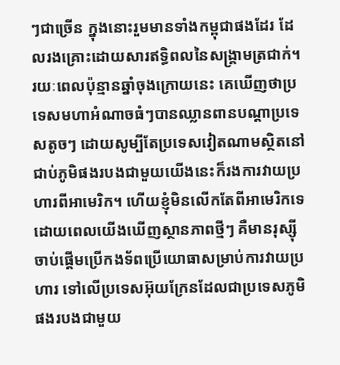ៗជាច្រើន ក្នុងនោះរួមមានទាំងកម្ពុជាផងដែរ ដែលរងគ្រោះដោយសារឥទ្ធិពលនៃសង្គ្រាមត្រជាក់។ រយៈពេលប៉ុន្មានឆ្នាំចុងក្រោយនេះ គេឃើញថាប្រទេសមហាអំណាចធំៗបានឈ្លានពានបណ្ដាប្រទេសតូចៗ ដោយសូម្បីតែប្រទេសវៀតណាមស្ថិតនៅជាប់ភូមិផងរបងជាមួយយើងនេះក៏រងការវាយប្រហារពីអាមេរិក។ ហើយខ្ញុំមិនលើកតែពីអាមេរិកទេ ដោយពេលយើងឃើញស្ថានភាពថ្មីៗ គឺមានរុស្ស៊ីចាប់ផ្តើមប្រើកងទ័ពប្រើយោធាសម្រាប់ការវាយប្រហារ ទៅលើប្រទេសអ៊ុយក្រែនដែលជាប្រទេសភូមិផងរបងជាមួយ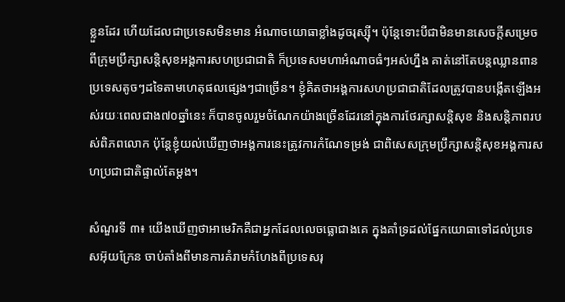ខ្លួនដែរ ហើយដែលជាប្រទេសមិនមាន អំណាចយោធាខ្លាំងដូចរុស្ស៊ី។ ប៉ុន្តែទោះបីជាមិនមានសេចក្ដីសម្រេចពីក្រុមប្រឹក្សាសន្តិសុខអង្គការសហប្រជាជាតិ ក៏ប្រទេសមហាអំណាចធំៗអស់ហ្នឹង គាត់នៅតែបន្តឈ្លានពានប្រទេសតូចៗដទៃតាមហេតុផលផ្សេងៗជាច្រើន។ ខ្ញុំគិតថាអង្គការសហប្រជាជាតិដែលត្រូវបានបង្កើតឡើងអស់រយៈពេលជាង៧០ឆ្នាំនេះ ក៏បានចូលរួមចំណែកយ៉ាងច្រើនដែរនៅក្នុងការថែរក្សាសន្តិសុខ និងសន្តិភាពរបស់ពិភពលោក ប៉ុន្តែខ្ញុំយល់ឃើញថាអង្គការនេះត្រូវការកំណែទម្រង់ ជាពិសេសក្រុមប្រឹក្សាសន្តិសុខអង្គការសហប្រជាជាតិផ្ទាល់តែម្តង។

សំណួរទី ៣៖ យើងឃើញថាអាមេរិកគឺជាអ្នកដែលលេចធ្លោជាងគេ ក្នុងគាំទ្រដល់ផ្នែកយោធាទៅដល់ប្រទេសអ៊ុយក្រែន ចាប់តាំងពីមានការគំរាមកំហែងពីប្រទេសរុ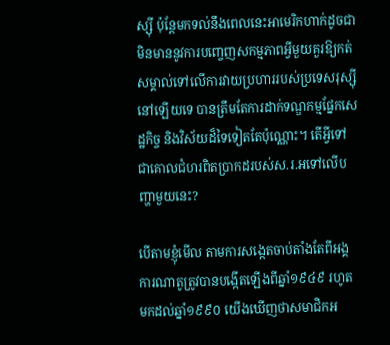ស្ស៊ី ប៉ុន្តែមកទល់នឹងពេលនេះអាមេរិកហាក់ដូចជា មិនមាននូវការបញ្ចេញសកម្មភាពអ្វីមួយគួរឱ្យកត់សម្គាល់ទៅលើការវាយប្រហាររបស់ប្រទេសរុស្ស៊ីនៅឡើយទេ បានត្រឹមតែការដាក់ទណ្ឌកម្មផ្នែកសេដ្ឋកិច្ច និងវិស័យដ៏ទៃទៀតតែប៉ុណ្ណោះ។ តើអ្វីទៅជាគោលជំហរពិតប្រាកដរបស់ស.រ.អទៅលើបញ្ហាមួយនេះ?

បើតាមខ្ញុំមើល តាមការសង្កេតចាប់តាំងតែពីអង្គការណាតូត្រូវបានបង្កើតឡើងពីឆ្នាំ១៩៤៩ រហូតមកដល់ឆ្នាំ១៩៩០ យើងឃើញថាសមាជិកអ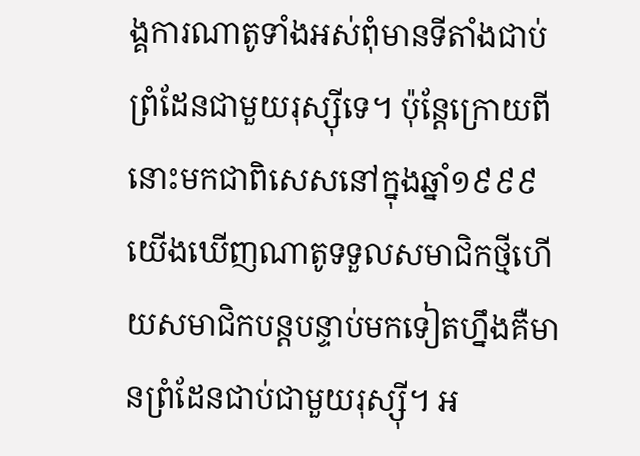ង្គការណាតូទាំងអស់ពុំមានទីតាំងជាប់ព្រំដែនជាមួយរុស្ស៊ីទេ។ ប៉ុន្តែក្រោយពីនោះមកជាពិសេសនៅក្នុងឆ្នាំ១៩៩៩ យើងឃើញណាតូទទួលសមាជិកថ្មីហើយសមាជិកបន្តបន្ទាប់មកទៀតហ្នឹងគឺមានព្រំដែនជាប់ជាមួយរុស្ស៊ី។ អ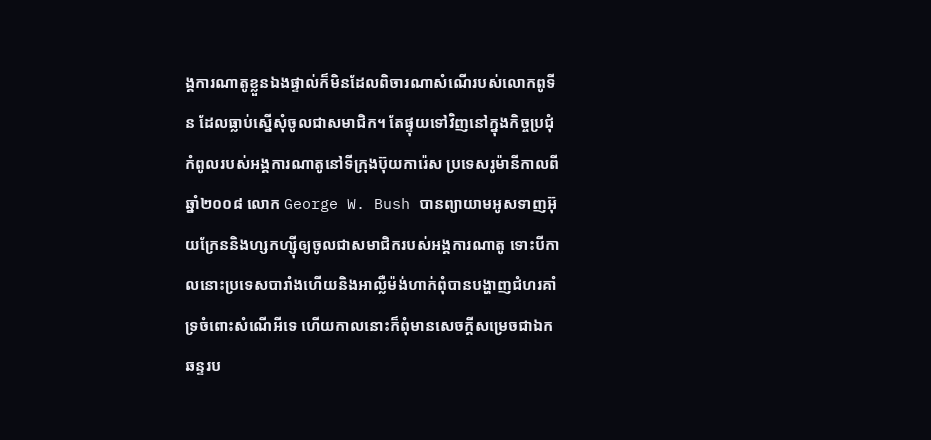ង្គការណាតូខ្លួនឯងផ្ទាល់ក៏មិនដែលពិចារណាសំណើរបស់លោកពូទីន ដែលធ្លាប់ស្នើសុំចូលជាសមាជិក។ តែផ្ទុយទៅវិញនៅក្នុងកិច្ចប្រជុំកំពូលរបស់អង្គការណាតូនៅទីក្រុងប៊ុយការ៉េស ប្រទេសរូម៉ានីកាលពីឆ្នាំ២០០៨ លោក George W. Bush បានព្យាយាមអូសទាញអ៊ុយក្រែននិងហ្សកហ្ស៊ីឲ្យចូលជាសមាជិករបស់អង្គការណាតូ ទោះបីកាលនោះប្រទេសបារាំងហើយនិងអាល្លឺម៉ង់ហាក់ពុំបានបង្ហាញជំហរគាំទ្រចំពោះសំណើអីទេ ហើយកាលនោះក៏ពុំមានសេចក្ដីសម្រេចជាឯកឆន្ទរប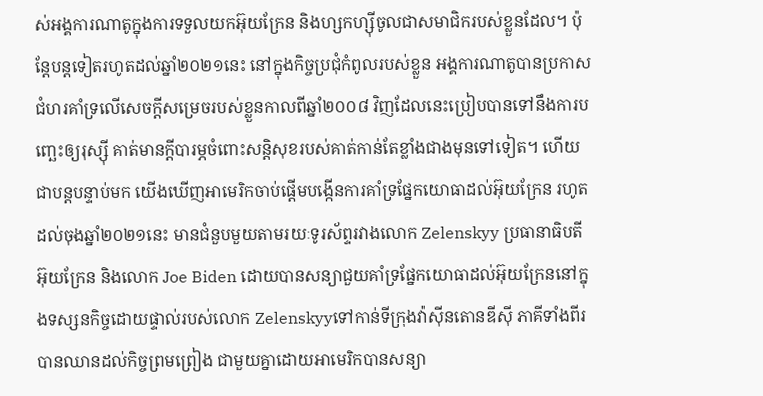ស់អង្គការណាតូក្នុងការទទួលយកអ៊ុយក្រែន និងហ្សកហ្ស៊ីចូលជាសមាជិករបស់ខ្លួនដែល។ ប៉ុន្តែបន្តទៀតរហូតដល់ឆ្នាំ២០២១នេះ នៅក្នុងកិច្ចប្រជុំកំពូលរបស់ខ្លួន អង្គការណាតូបានប្រកាសជំហរគាំទ្រលើសេចក្ដីសម្រេចរបស់ខ្លួនកាលពីឆ្នាំ២០០៨ វិញដែលនេះប្រៀបបានទៅនឹងការបញ្ឆេះឲ្យរុស្ស៊ី គាត់មានក្ដីបារម្ភចំពោះសន្តិសុខរបស់គាត់កាន់តែខ្លាំងជាងមុនទៅទៀត។ ហើយជាបន្តបន្ទាប់មក យើងឃើញអាមេរិកចាប់ផ្តើមបង្កើនការគាំទ្រផ្នែកយោធាដល់អ៊ុយក្រែន រហូតដល់ចុងឆ្នាំ២០២១នេះ មានជំនួបមួយតាមរយៈទូរស័ព្ទរវាងលោក Zelenskyy ប្រធានាធិបតីអ៊ុយក្រែន និងលោក Joe Biden ដោយបានសន្យាជួយគាំទ្រផ្នែកយោធាដល់អ៊ុយក្រែននៅក្នុងទស្សនកិច្ចដោយផ្ទាល់របស់លោក Zelenskyyទៅកាន់ទីក្រុងវ៉ាស៊ីនតោនឌីស៊ី ភាគីទាំងពីរបានឈានដល់កិច្ចព្រមព្រៀង ជាមួយគ្នាដោយអាមេរិកបានសន្យា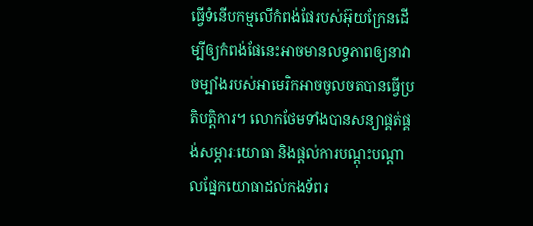ធ្វើទំនើបកម្មលើកំពង់ផែរបស់អ៊ុយក្រែនដើម្បីឲ្យកំពង់ផែនេះអាចមានលទ្ធភាពឲ្យនាវាចម្បាំងរបស់អាមេរិកអាចចូលចតបានធ្វើប្រតិបត្តិការ។ លោកថែមទាំងបានសន្យាផ្គត់ផ្គង់សម្ភារៈយោធា និងផ្តល់ការបណ្តុះបណ្តាលផ្នែកយោធាដល់កងទ័ពរ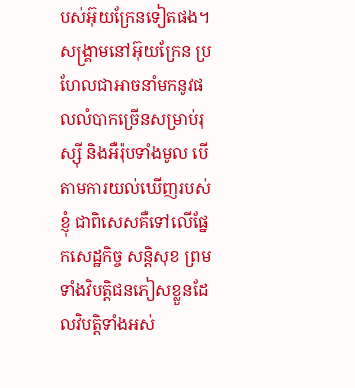បស់អ៊ុយក្រែនទៀតផង។ សង្គ្រាមនៅអ៊ុយក្រែន ប្រហែលជាអាចនាំមកនូវផលលំបាកច្រើនសម្រាប់រុស្ស៊ី និងអឺរ៉ុបទាំងមូល បើតាមការយល់ឃើញរបស់ខ្ញុំ ជាពិសេសគឺទៅលើផ្នែកសេដ្ឋកិច្ច សន្តិសុខ ព្រមទាំងវិបត្តិជនភៀសខ្លួនដែលវិបត្តិទាំងអស់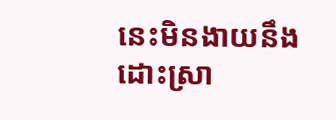នេះមិនងាយនឹងដោះស្រា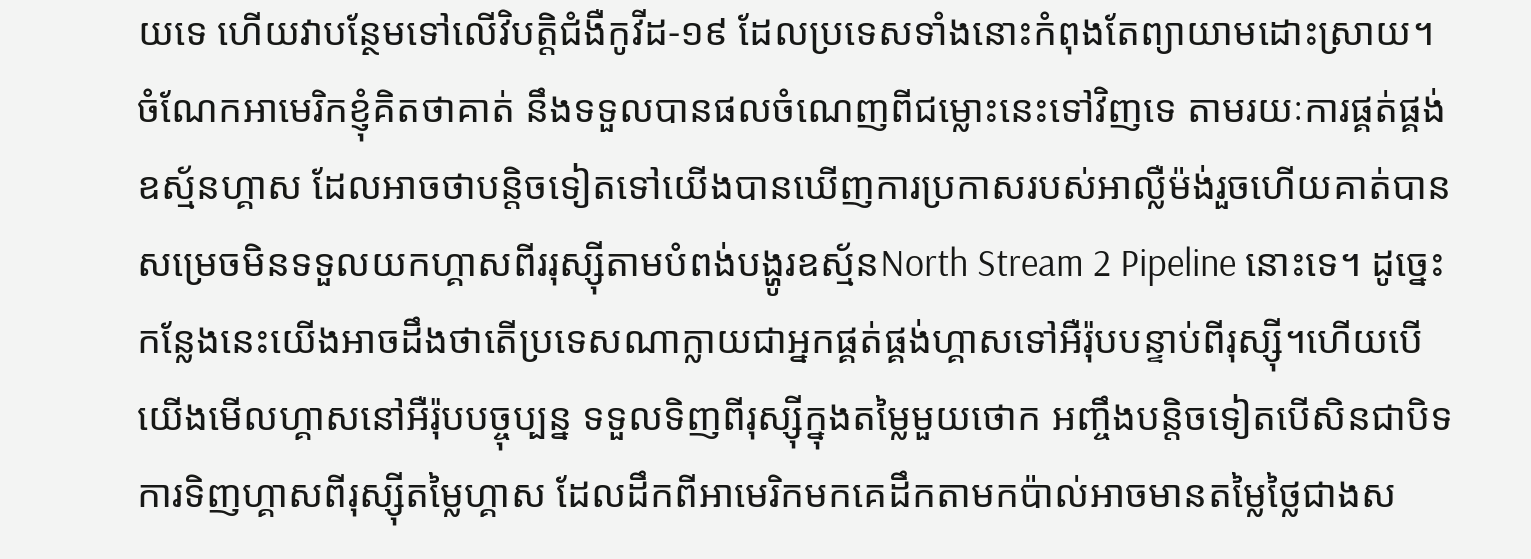យទេ ហើយវាបន្ថែមទៅលើវិបត្តិជំងឺកូវីដ-១៩ ដែលប្រទេសទាំងនោះកំពុងតែព្យាយាមដោះស្រាយ។ ចំណែកអាមេរិកខ្ញុំគិតថាគាត់ នឹងទទួលបានផលចំណេញពីជម្លោះនេះទៅវិញទេ តាមរយៈការផ្គត់ផ្គង់ឧស្ម័នហ្គាស ដែលអាចថាបន្តិចទៀតទៅយើងបានឃើញការប្រកាសរបស់អាល្លឺម៉ង់រួចហើយគាត់បានសម្រេចមិនទទួលយកហ្គាសពីររុស្ស៊ីតាមបំពង់បង្ហូរឧស្ម័នNorth Stream 2 Pipeline នោះទេ។ ដូច្នេះកន្លែងនេះយើងអាចដឹងថាតើប្រទេសណាក្លាយជាអ្នកផ្គត់ផ្គង់ហ្គាសទៅអឺរ៉ុបបន្ទាប់ពីរុស្ស៊ី។ហើយបើយើងមើលហ្គាសនៅអឺរ៉ុបបច្ចុប្បន្ន ទទួលទិញពីរុស្ស៊ីក្នុងតម្លៃមួយថោក អញ្ចឹងបន្តិចទៀតបើសិនជាបិទការទិញហ្គាសពីរុស្ស៊ីតម្លៃហ្គាស ដែលដឹកពីអាមេរិកមកគេដឹកតាមកប៉ាល់អាចមានតម្លៃថ្លៃជាងស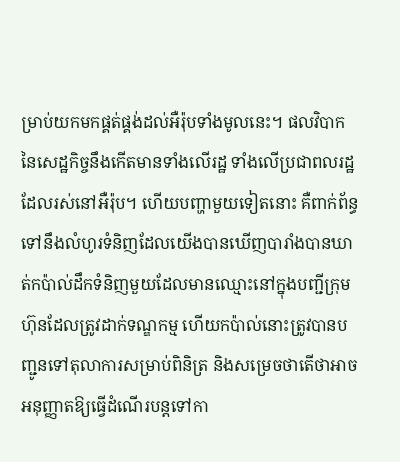ម្រាប់យកមកផ្គត់ផ្គង់ដល់អឺរ៉ុបទាំងមូលនេះ។ ផលវិបាកនៃសេដ្ឋកិច្ចនឹងកើតមានទាំងលើរដ្ឋ ទាំងលើប្រជាពលរដ្ឋដែលរស់នៅអឺរ៉ុប។ ហើយបញ្ហាមួយទៀតនោះ គឺពាក់ព័ន្ធទៅនឹងលំហូរទំនិញដែលយើងបានឃើញបារាំងបានឃាត់កប៉ាល់ដឹកទំនិញមួយដែលមានឈ្មោះនៅក្នុងបញ្ជីក្រុមហ៊ុនដែលត្រូវដាក់ទណ្ឌកម្ម ហើយកប៉ាល់នោះត្រូវបានបញ្ជូនទៅតុលាការសម្រាប់ពិនិត្រ និងសម្រេចថាតើថាអាចអនុញ្ញាតឱ្យធ្វើដំណើរបន្តទៅកា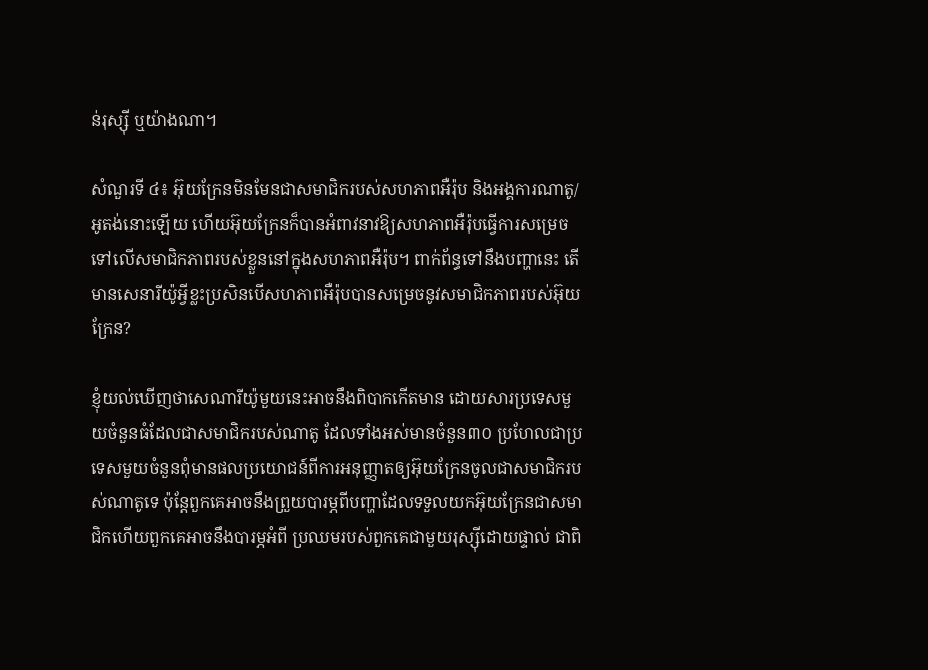ន់រុស្ស៊ី ឬយ៉ាងណា។

សំណួរទី ៤៖ អ៊ុយក្រែនមិនមែនជាសមាជិករបស់សហភាពអឺរ៉ុប និងអង្គការណាតូ/អូតង់នោះឡើយ ហើយអ៊ុយក្រែនក៏បានអំពាវនាវឱ្យសហភាពអឺរ៉ុបធ្វើការសម្រេចទៅលើសមាជិកភាពរបស់ខ្លួននៅក្នុងសហភាពអឺរ៉ុប។ ពាក់ព័ន្ធទៅនឹងបញ្ហានេះ តើមានសេនារីយ៉ូអ្វីខ្លះប្រសិនបើសហភាពអឺរ៉ុបបានសម្រេចនូវសមាជិកភាពរបស់អ៊ុយក្រែន?

ខ្ញុំយល់ឃើញថាសេណារីយ៉ូមួយនេះអាចនឹងពិបាកកើតមាន ដោយសារប្រទេសមួយចំនួនធំដែលជាសមាជិករបស់ណាតូ ដែលទាំងអស់មានចំនួន៣០ ប្រហែលជាប្រទេសមួយចំនួនពុំមានផលប្រយោជន៍ពីការអនុញ្ញាតឲ្យអ៊ុយក្រែនចូលជាសមាជិករបស់ណាតូទេ ប៉ុន្តែពួកគេអាចនឹងព្រួយបារម្ភពីបញ្ហាដែលទទួលយកអ៊ុយក្រែនជាសមាជិកហើយពួកគេអាចនឹងបារម្ភអំពី ប្រឈមរបស់ពួកគេជាមួយរុស្ស៊ីដោយផ្ទាល់ ជាពិ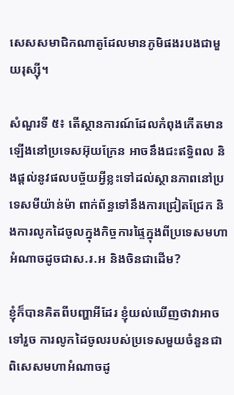សេសសមាជិកណាតូដែលមានភូមិផងរបងជាមួយរុស្ស៊ី។

សំណួរទី ៥៖ តើស្ថានការណ៍ដែលកំពុងកើតមានឡើងនៅប្រទេសអ៊ុយក្រែន អាចនឹងជះឥទ្ធិពល និងផ្ដល់នូវផលបច្ច័យអ្វីខ្លះទៅដល់ស្ថានភាពនៅប្រទេសមីយ៉ាន់ម៉ា ពាក់ព័ន្ធទៅនឹងការជ្រៀតជ្រែក និងការលូកដៃចូលក្នុងកិច្ចការផ្ទៃក្នុងពីប្រទេសមហាអំណាចដូចជាស.រ.អ និងចិនជាដើម?

ខ្ញុំក៏បានគិតពីបញ្ហាអីដែរ ខ្ញុំយល់ឃើញថាវាអាចទៅរួច ការលូកដៃចូលរបស់ប្រទេសមួយចំនួនជាពិសេសមហាអំណាចដូ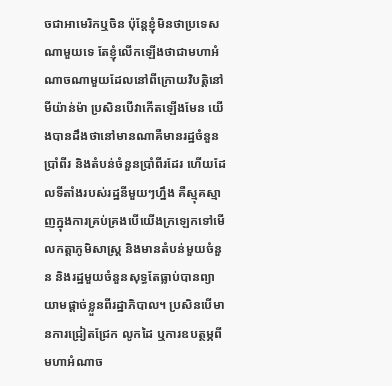ចជាអាមេរិកឬចិន ប៉ុន្តែខ្ញុំមិនថាប្រទេសណាមួយទេ តែខ្ញុំលើកឡើងថាជាមហាអំណាចណាមួយដែលនៅពីក្រោយវិបត្តិនៅមីយ៉ាន់ម៉ា ប្រសិនបើវាកើតឡើងមែន យើងបានដឹងថានៅមានណាគឺមានរដ្ឋចំនួនប្រាំពីរ និងតំបន់ចំនួនប្រាំពីរដែរ ហើយដែលទីតាំងរបស់រដ្ឋនីមួយៗហ្នឹង គឺស្មុគស្មាញក្នុងការគ្រប់គ្រងបើយើងក្រឡេកទៅមើលកត្តាភូមិសាស្ត្រ និងមានតំបន់មួយចំនួន និងរដ្ឋមួយចំនួនសុទ្ធតែធ្លាប់បានព្យាយាមផ្តាច់ខ្លួនពីរដ្ឋាភិបាល។ ប្រសិនបើមានការជ្រៀតជ្រែក លូកដៃ ឬការឧបត្ថម្ភពីមហាអំណាច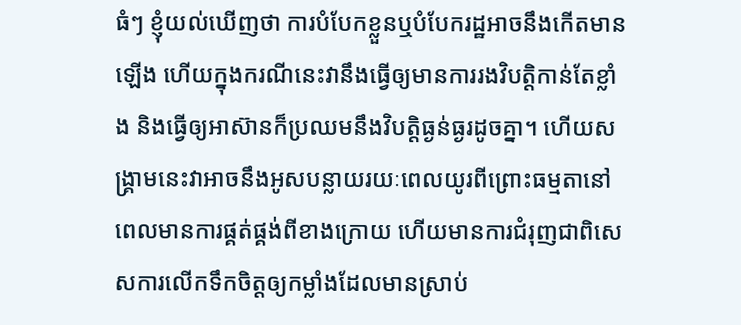ធំៗ ខ្ញុំយល់ឃើញថា ការបំបែកខ្លួនឬបំបែករដ្ឋអាចនឹងកើតមានឡើង ហើយក្នុងករណីនេះវានឹងធ្វើឲ្យមានការរងវិបត្តិកាន់តែខ្លាំង និងធ្វើឲ្យអាស៊ានក៏ប្រឈមនឹងវិបត្តិធ្ងន់ធ្ងរដូចគ្នា។ ហើយសង្គ្រាមនេះវាអាចនឹងអូសបន្លាយរយៈពេលយូរពីព្រោះធម្មតានៅពេលមានការផ្គត់ផ្គង់ពីខាងក្រោយ ហើយមានការជំរុញជាពិសេសការលើកទឹកចិត្តឲ្យកម្លាំងដែលមានស្រាប់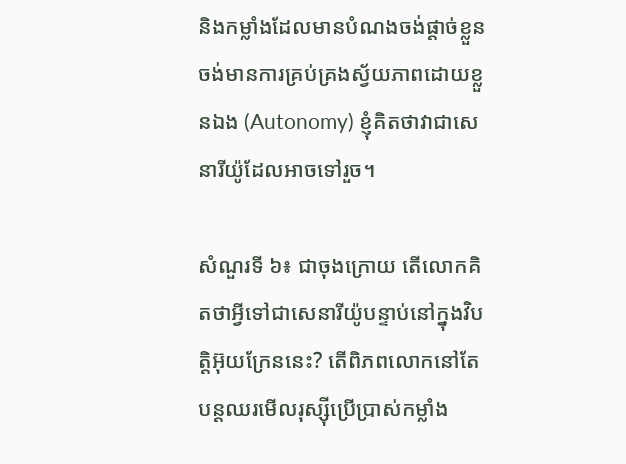និងកម្លាំងដែលមានបំណងចង់ផ្ដាច់ខ្លួន ចង់មានការគ្រប់គ្រងស្វ័យភាពដោយខ្លួនឯង (Autonomy) ខ្ញុំគិតថាវាជាសេនារីយ៉ូដែលអាចទៅរួច។

សំណួរទី ៦៖ ជាចុងក្រោយ តើលោកគិតថាអ្វីទៅជាសេនារីយ៉ូបន្ទាប់នៅក្នុងវិបត្តិអ៊ុយក្រែននេះ? តើពិភពលោកនៅតែបន្តឈរមើលរុស្ស៊ីប្រើប្រាស់កម្លាំង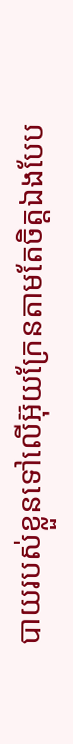បាយរបស់ខ្លួនទៅលើអ៊ុយក្រែនតាមតែចិត្តឯងបែប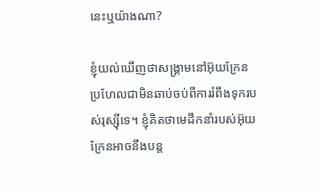នេះឬយ៉ាងណា?

ខ្ញុំយល់ឃើញថាសង្គ្រាមនៅអ៊ុយក្រែន ប្រហែលជាមិនឆាប់ចប់ពីការរំពឹងទុករបស់រុស្ស៊ីទេ។ ខ្ញុំគិតថាមេដឹកនាំរបស់អ៊ុយក្រែនអាចនឹងបន្ត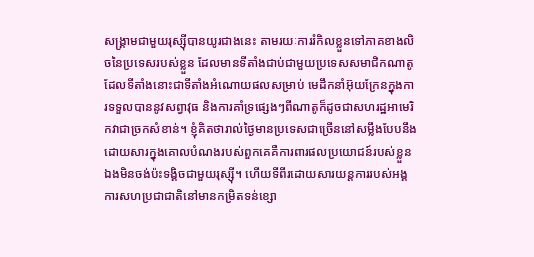សង្គ្រាមជាមួយរុស្ស៊ីបានយូរជាងនេះ តាមរយៈការរំកិលខ្លួនទៅភាគខាងលិចនៃប្រទេសរបស់ខ្លួន ដែលមានទីតាំងជាប់ជាមួយប្រទេសសមាជិកណាតូ ដែលទីតាំងនោះជាទីតាំងអំណោយផលសម្រាប់ មេដឹកនាំអ៊ុយក្រែនក្នុងការទទួលបាននូវសព្វាវុធ និងការគាំទ្រផ្សេងៗពីណាតូក៏ដូចជាសហរដ្ឋអាមេរិកវាជាច្រកសំខាន់។ ខ្ញុំគិតថារាល់ថ្ងៃមានប្រទេសជាច្រើននៅសម្លឹងបែបនឹង ដោយសារក្នុងគោលបំណងរបស់ពួកគេគឺការពារផលប្រយោជន៍របស់ខ្លួនឯងមិនចង់ប៉ះទង្គិចជាមួយរុស្ស៊ី។ ហើយទីពីរដោយសារយន្តការរបស់អង្គការសហប្រជាជាតិនៅមានកម្រិតទន់ខ្សោ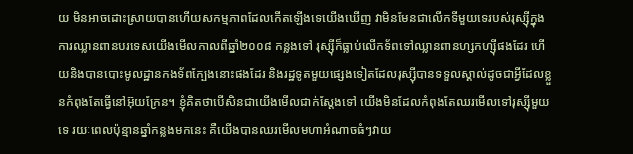យ មិនអាចដោះស្រាយបានហើយសកម្មភាពដែលកើតឡើងទេយើងឃើញ វាមិនមែនជាលើកទីមួយទេរបស់រុស្ស៊ីក្នុងការឈ្លានពានបរទេសយើងមើលកាលពីឆ្នាំ២០០៨ កន្លងទៅ រុស្ស៊ីក៏ធ្លាប់លើកទ័ពទៅឈ្លានពានហ្សកហ្ស៊ីផងដែរ ហើយនិងបានបោះមូលដ្ឋានកងទ័ពក្បែងនោះផងដែរ និងរដ្ឋទូតមួយផ្សេងទៀតដែលរុស្ស៊ីបានទទួលស្គាល់ដូចជាអ្វីដែលខ្លួនកំពុងតែធ្វើនៅអ៊ុយក្រែន។ ខ្ញុំគិតថាបើសិនជាយើងមើលជាក់ស្តែងទៅ យើងមិនដែលកំពុងតែឈរមើលទៅរុស្ស៊ីមួយទេ រយៈពេលប៉ុន្មានឆ្នាំកន្លងមកនេះ គឺយើងបានឈរមើលមហាអំណាចធំៗវាយ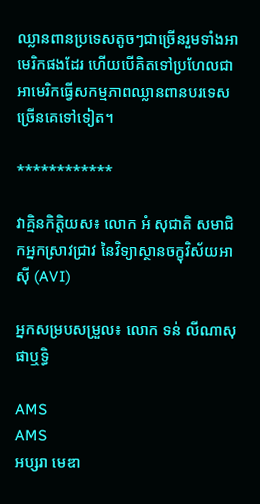ឈ្លានពានប្រទេសតូចៗជាច្រើនរួមទាំងអាមេរិកផងដែរ ហើយបើគិតទៅប្រហែលជាអាមេរិកធ្វើសកម្មភាពឈ្លានពានបរទេសច្រើនគេទៅទៀត។

************

វាគ្មិនកិត្តិយស៖ លោក អំ សុជាតិ សមាជិកអ្នកស្រាវជ្រាវ នៃវិទ្យាស្ថានចក្ខុវិស័យអាស៊ី (AVI)

អ្នកសម្របសម្រួល៖ លោក ទន់ លីណាសុផាឬទ្ធិ

AMS
AMS
អប្សរា មេឌា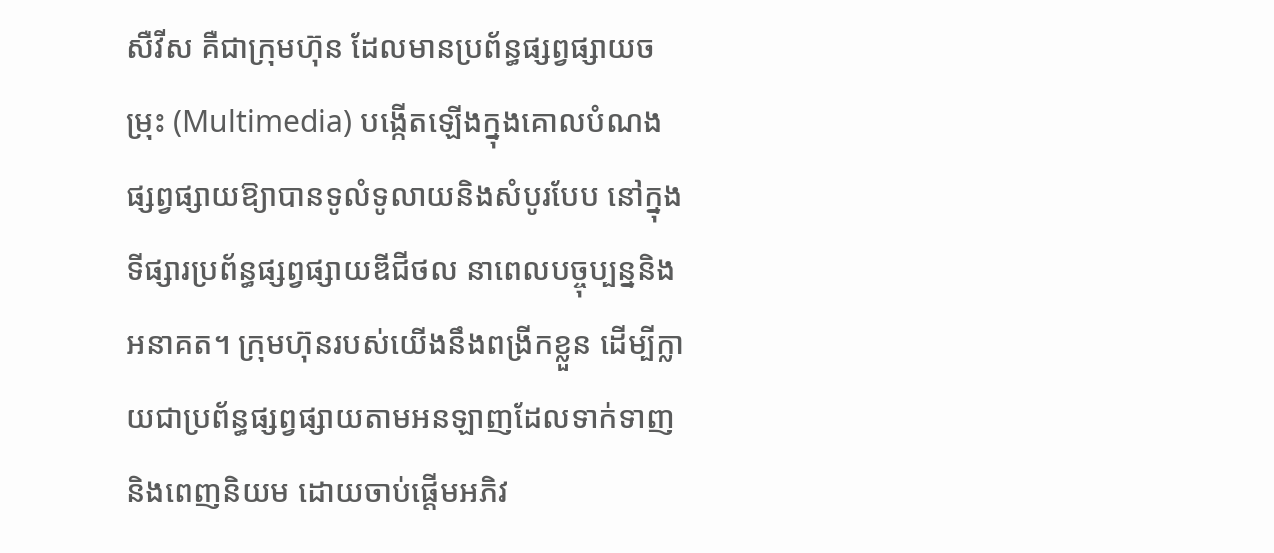សឺវីស គឺជាក្រុមហ៊ុន ដែលមានប្រព័ន្ធផ្សព្វផ្សាយចម្រុះ (Multimedia) បង្កើតឡើងក្នុងគោលបំណងផ្សព្វផ្សាយឱ្យាបានទូលំទូលាយនិងសំបូរបែប នៅក្នុងទីផ្សារប្រព័ន្ធផ្សព្វផ្សាយឌីជីថល នាពេលបច្ចុប្បន្ននិងអនាគត។ ក្រុមហ៊ុនរបស់យើងនឹងពង្រីកខ្លួន ដើម្បីក្លាយជាប្រព័ន្ធផ្សព្វផ្សាយតាមអនឡាញដែលទាក់ទាញនិងពេញនិយម ដោយចាប់ផ្តើមអភិវ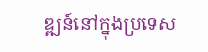ឌ្ឍន៍នៅក្នុងប្រទេស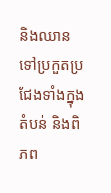និងឈានទៅប្រកួតប្រជែងទាំងក្នុងតំបន់ និងពិភព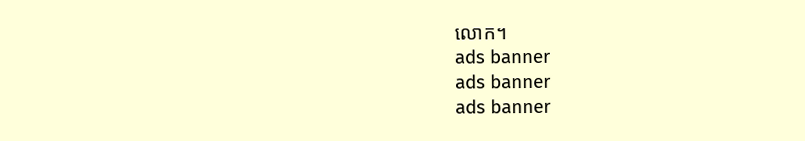លោក។
ads banner
ads banner
ads banner